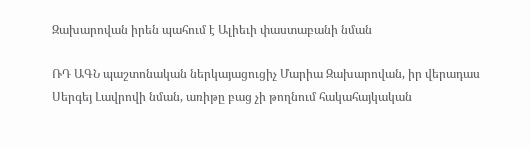Զախարովան իրեն պահում է Ալիեւի փաստաբանի նման

ՌԴ ԱԳՆ պաշտոնական ներկայացուցիչ Մարիա Զախարովան, իր վերադաս Սերգեյ Լավրովի նման, առիթը բաց չի թողնում հակահայկական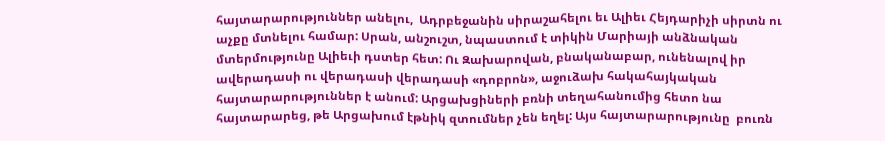հայտարարություններ անելու,  Ադրբեջանին սիրաշահելու եւ Ալիեւ Հեյդարիչի սիրտն ու աչքը մտնելու համար: Սրան, անշուշտ, նպաստում է տիկին Մարիայի անձնական մտերմությունը Ալիեւի դստեր հետ: Ու Զախարովան, բնականաբար, ունենալով իր ավերադասի ու վերադասի վերադասի «դոբրոն», աջուձախ հակահայկական հայտարարություններ է անում: Արցախցիների բռնի տեղահանումից հետո նա հայտարարեց, թե Արցախում էթնիկ զտումներ չեն եղել: Այս հայտարարությունը  բուռն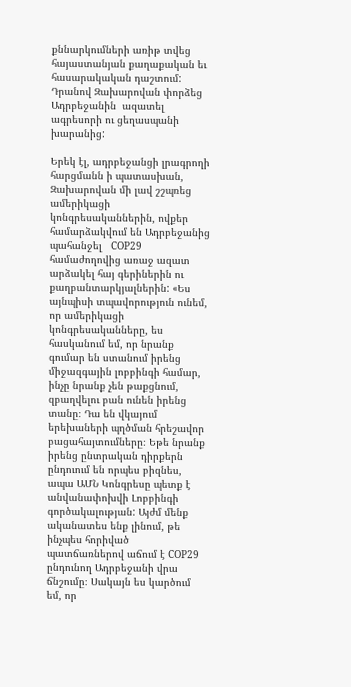քննարկումների առիթ տվեց հայաստանյան քաղաքական եւ հասարակական դաշտում:  Դրանով Զախարովան փորձեց Ադրբեջանին  ազատել ագրեսորի ու ցեղասպանի խարանից:

Երեկ էլ, ադրբեջանցի լրագրողի հարցմանն ի պատասխան, Զախարովան մի լավ շշպռեց ամերիկացի կոնգրեսականներին, ովքեր համարձակվում են Ադրբեջանից պահանջել   COP29 համաժողովից առաջ ազատ արձակել հայ գերիներին ու քաղբանտարկյալներին: «Ես այնպիսի տպավորություն ունեմ, որ ամերիկացի կոնգրեսականները, ես հասկանում եմ, որ նրանք գումար են ստանում իրենց միջազգային լոբբինգի համար, ինչը նրանք չեն թաքցնում, զբաղվելու բան ունեն իրենց տանը։ Դա են վկայում երեխաների պղծման հրեշավոր բացահայտումները։ Եթե նրանք իրենց ընտրական դիրքերն ընդուում են որպես բիզնես, ապա ԱՄՆ Կոնգրեսը պետք է անվանափոխվի Լոբբինգի գործակալության: Այժմ մենք ականատես ենք լինում, թե ինչպես հորիված պատճառներով աճում է COP29 ընդունող Ադրբեջանի վրա ճնշումը։ Սակայն ես կարծում եմ, որ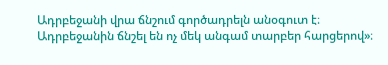Ադրբեջանի վրա ճնշում գործադրելն անօգուտ է։ Ադրբեջանին ճնշել են ոչ մեկ անգամ տարբեր հարցերով»։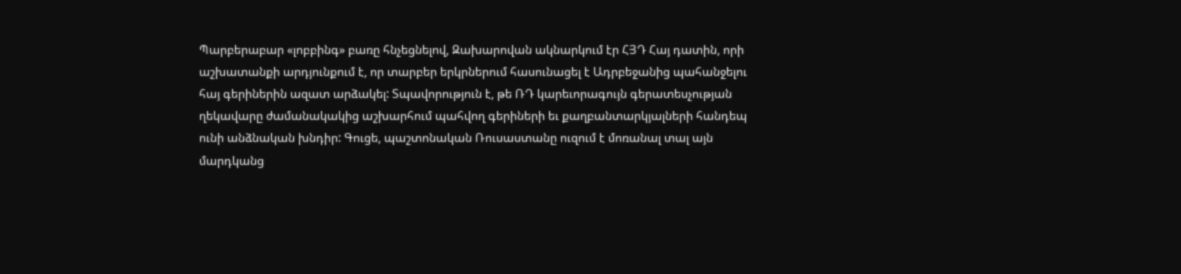Պարբերաբար «լոբբինգ» բառը հնչեցնելով, Զախարովան ակնարկում էր ՀՅԴ Հայ դատին, որի աշխատանքի արդյունքում է, որ տարբեր երկրներում հասունացել է Ադրբեջանից պահանջելու հայ գերիներին ազատ արձակել: Տպավորություն է, թե ՌԴ կարեւորագույն գերատեսչության ղեկավարը ժամանակակից աշխարհում պահվող գերիների եւ քաղբանտարկյալների հանդեպ ունի անձնական խնդիր: Գուցե, պաշտոնական Ռուսաստանը ուզում է մոռանալ տալ այն մարդկանց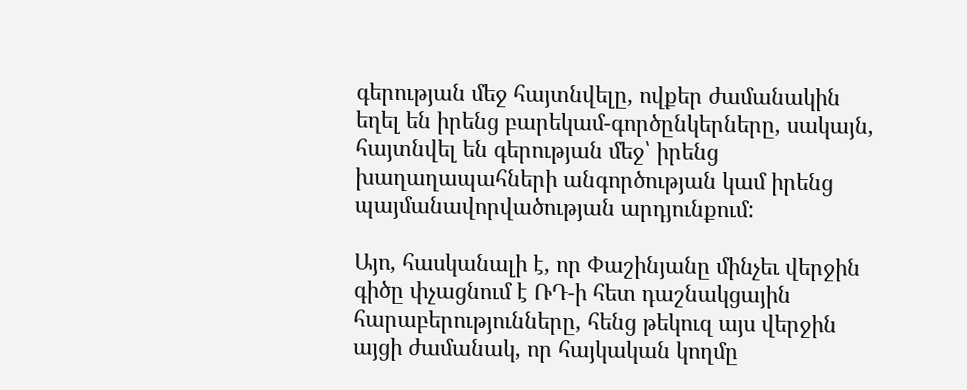գերության մեջ հայտնվելը, ովքեր ժամանակին եղել են իրենց բարեկամ-գործընկերները, սակայն, հայտնվել են գերության մեջ՝ իրենց խաղաղապահների անգործության կամ իրենց պայմանավորվածության արդյունքում:

Այո, հասկանալի է, որ Փաշինյանը մինչեւ վերջին գիծը փչացնում է ՌԴ-ի հետ դաշնակցային հարաբերությունները, հենց թեկուզ այս վերջին այցի ժամանակ, որ հայկական կողմը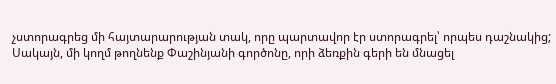չստորագրեց մի հայտարարության տակ, որը պարտավոր էր ստորագրել՝ որպես դաշնակից; Սակայն, մի կողմ թողնենք Փաշինյանի գործոնը, որի ձեռքին գերի են մնացել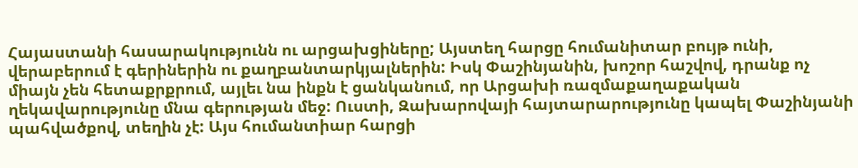Հայաստանի հասարակությունն ու արցախցիները; Այստեղ հարցը հումանիտար բույթ ունի, վերաբերում է գերիներին ու քաղբանտարկյալներին: Իսկ Փաշինյանին, խոշոր հաշվով, դրանք ոչ միայն չեն հետաքրքրում, այլեւ նա ինքն է ցանկանում, որ Արցախի ռազմաքաղաքական ղեկավարությունը մնա գերության մեջ: Ուստի, Զախարովայի հայտարարությունը կապել Փաշինյանի պահվածքով, տեղին չէ: Այս հումանտիար հարցի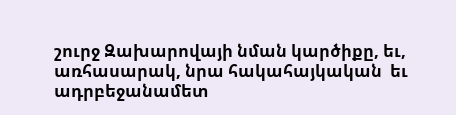շուրջ Զախարովայի նման կարծիքը, եւ,  առհասարակ, նրա հակահայկական  եւ ադրբեջանամետ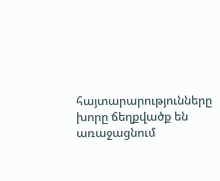հայտարարությունները խորը ճեղքվածք են առաջացնում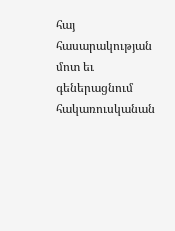հայ հասարակության մոտ եւ գեներացնում հակառուսկանան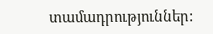տամադրություններ: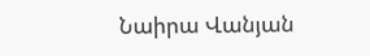Նաիրա Վանյան